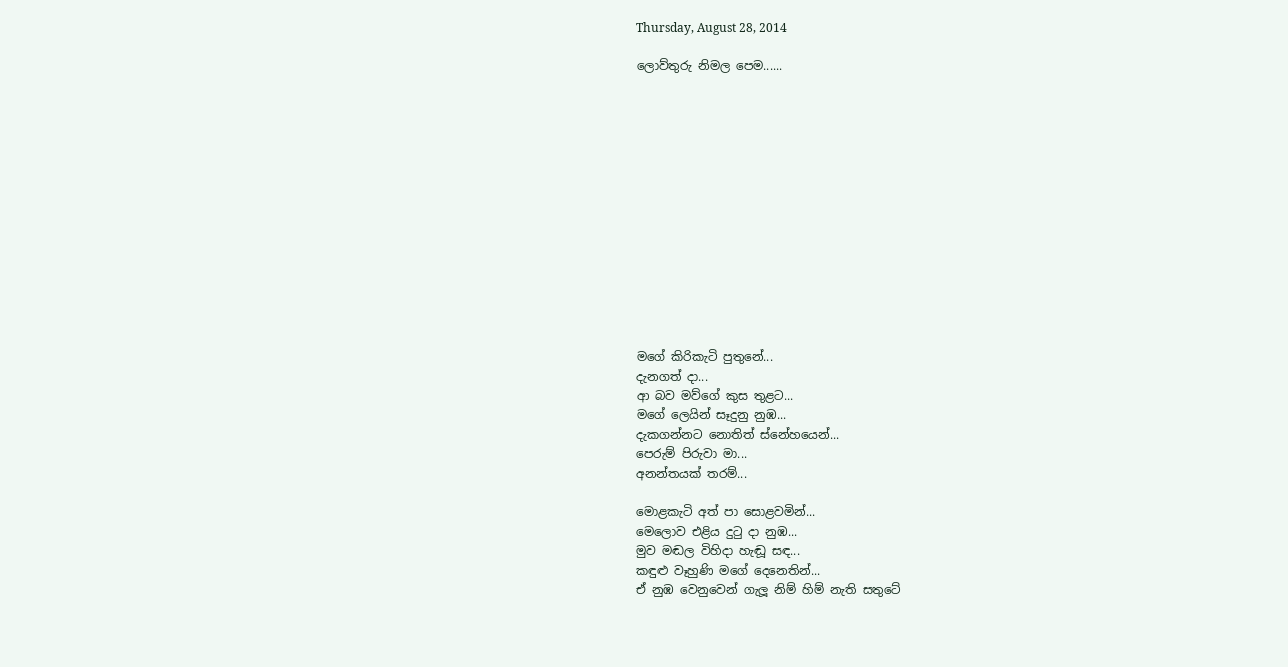Thursday, August 28, 2014

ලොව්තුරු නිමල පෙම......














මගේ කිරිකැටි පුතුනේ...
දැනගත් දා...
ආ බව මව්ගේ කුස තුළට...
මගේ ලෙයින් සෑදුනු නුඹ...
දැකගන්නට නොතිත් ස්නේහයෙන්...
පෙරුම් පිරුවා මා...
අනන්තයක් තරම්...

මොළකැටි අත් පා සොළවමින්...
මෙලොව එළිය දුටු දා නුඹ...
මුව මඬල විහිදා හැඬූ සඳ...
කඳුළු වෑහුණි මගේ දෙනෙතින්...
ඒ නුඹ වෙනුවෙන් ගැලූ නිම් හිම් නැති සතුටේ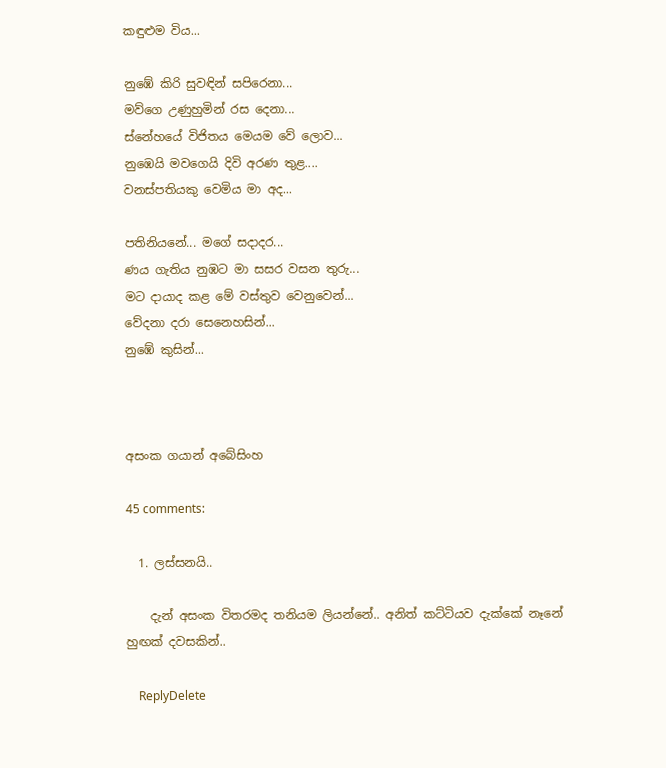කඳුළුම විය...

නුඹේ කිරි සුවඳින් සපිරෙනා...
මව්ගෙ උණුහුමින් රස දෙනා...
ස්නේහයේ විජිතය මෙයම වේ ලොව...
නුඹෙයි මවගෙයි දිවි අරණ තුළ....
වනස්පතියකු වෙමිය මා අද...

පතිනියනේ... මගේ සදාදර...
ණය ගැතිය නුඹට මා සසර වසන තුරු...
මට දායාද කළ මේ වස්තුව වෙනුවෙන්...
වේදනා දරා සෙනෙහසින්...
නුඹේ කුසින්...



අසංක ගයාන් අබේසිංහ

45 comments:

  1. ලස්සනයි..

    දැන් අසංක විතරමද තනියම ලියන්නේ.. අනිත් කට්ටියව දැක්කේ නෑනේ හුඟක් දවසකින්..

    ReplyDelete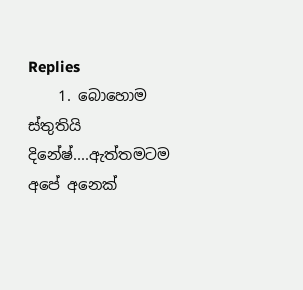Replies
    1. බොහොම ස්තුතියි දිනේෂ්....ඇත්තමටම අපේ අනෙක්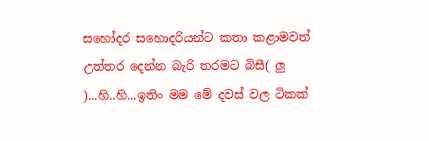සහෝදර සහොදරියන්ට කතා කළාමවත් උත්තර දෙන්න බැරි තරමට බිසී( ලු )...හි..හි...ඉතිං මම මේ දවස් වල ටිකක්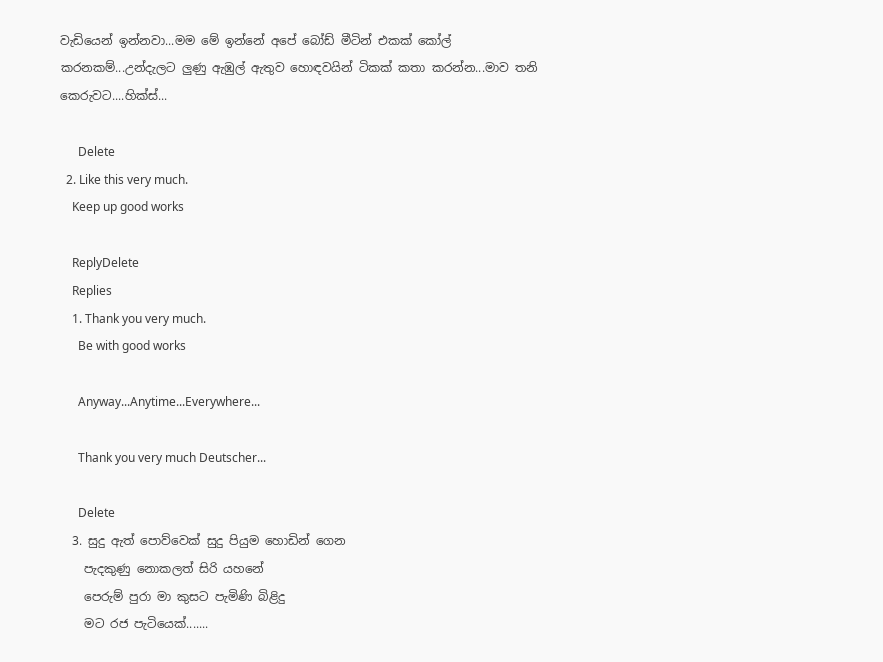වැඩියෙන් ඉන්නවා...මම මේ ඉන්නේ අපේ බෝඩ් මීටින් එකක් කෝල් කරනකම්...උන්දැලට ලුණු ඇඹුල් ඇතුව හොඳවයින් ටිකක් කතා කරන්න...මාව තනි කෙරුවට....හික්ස්...

      Delete
  2. Like this very much.
    Keep up good works

    ReplyDelete
    Replies
    1. Thank you very much.
      Be with good works

      Anyway...Anytime...Everywhere...

      Thank you very much Deutscher...

      Delete
  3. සුදු ඇත් පොව්වෙක් සුදු පියුම හොඩින් ගෙන
    පැදකුණු නොකලත් සිරි යහනේ
    පෙරුම් පුරා මා කුසට පැමිණි බිළිදු
    මට රජ පැටියෙක්.......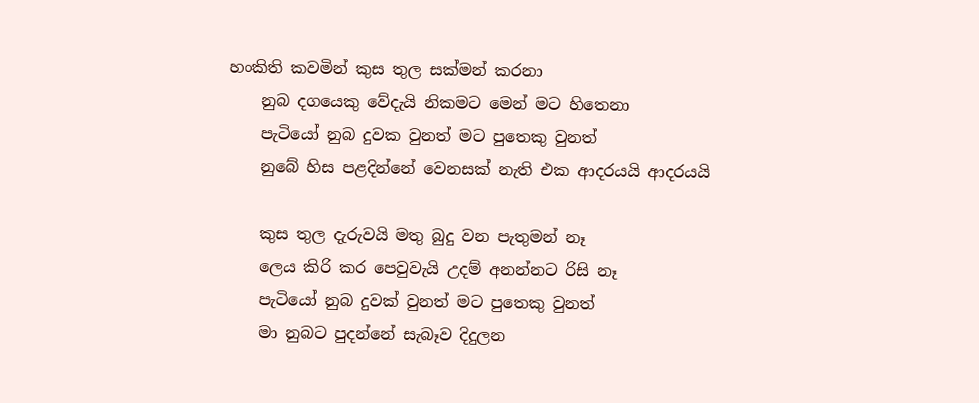හංකිති කවමින් කුස තුල සක්මන් කරනා
    නුබ දගයෙකු වේදැයි නිකමට මෙන් මට හිතෙනා
    පැටියෝ නුබ දුවක වුනත් මට පුතෙකු වුනත්
    නුබේ හිස පළදින්නේ වෙනසක් නැති එක ආදරයයි ආදරයයි

    කුස තුල දැරුවයි මතු බුදු වන පැතුමන් නෑ
    ලෙය කිරි කර පෙවුවැයි උදම් අනන්නට රිසි නෑ
    පැටියෝ නුබ දුවක් වුනත් මට පුතෙකු වුනත්
    මා නුබට පුදන්නේ සැබෑව දිදුලන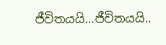ජීවිතයයි...ජීවිතයයි..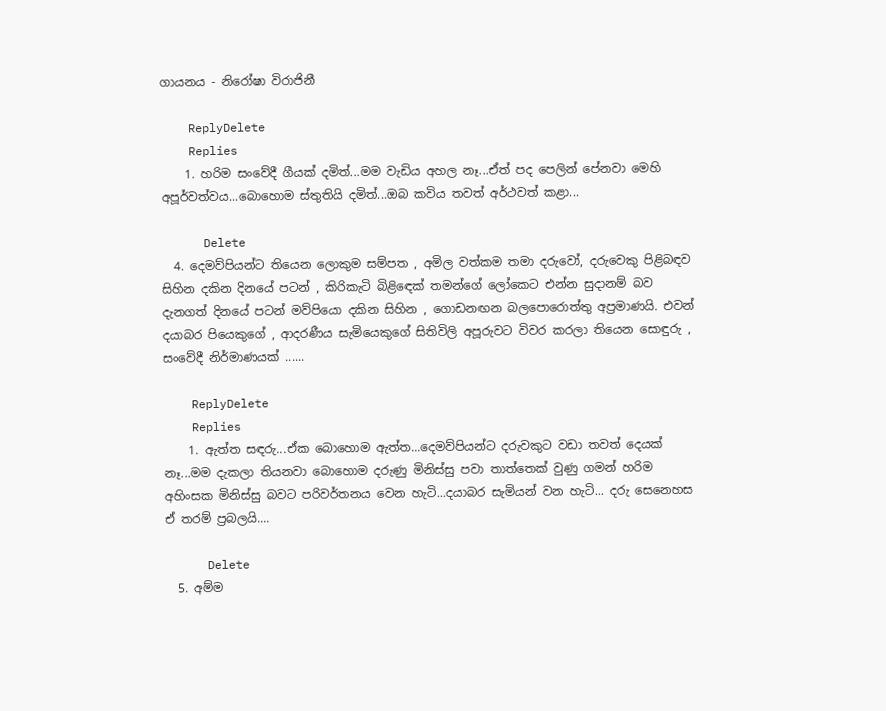ගායනය - නිරෝෂා විරාජිනී

    ReplyDelete
    Replies
    1. හරිම සංවේදී ගීයක් දමිත්...මම වැඩිය අහල නෑ...ඒත් පද පෙලින් පේනවා මෙහි අපූර්වත්වය...බොහොම ස්තුතියි දමිත්...ඔබ කවිය තවත් අර්ථවත් කළා...

      Delete
  4. දෙමව්පියන්ට තියෙන ලොකුම සම්පත , අමිල වත්කම තමා දරුවෝ, දරුවෙකු පිළිබඳව සිහින දකින දිනයේ පටන් , කිරිකැටි බිළි‍ඳෙක් තමන්ගේ ලෝකෙට එන්න සුදානම් බව දැනගත් දිනයේ පටන් මව්පියො දකින සිහින , ගොඩනඟන බලපොරොත්තු අප්‍රමාණයි. එවන් දයාබර පියෙකුගේ , ආදරණීය සැමියෙකුගේ සිතිවිලි අපූරුවට විවර කරලා තියෙන සොඳුරු , සංවේදී නිර්මාණයක් ......

    ReplyDelete
    Replies
    1. ඇත්ත සඳරු...ඒක බොහොම ඇත්ත...දෙමව්පියන්ට දරුවකුට වඩා තවත් දෙයක් නෑ...මම දැකලා තියනවා බොහොම දරුණු මිනිස්සු පවා තාත්තෙක් වුණු ගමන් හරිම අහිංසක මිනිස්සු බවට පරිවර්තනය වෙන හැටි...දයාබර සැමියන් වන හැටි... දරු සෙනෙහස ඒ තරම් ප්‍රබලයි....

      Delete
  5. අම්ම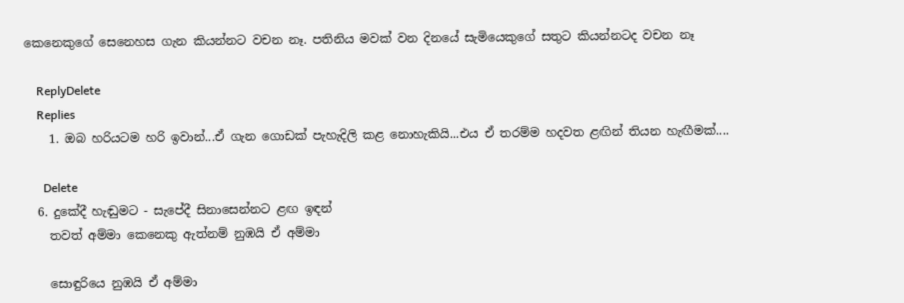කෙනෙකුගේ සෙනෙහස ගැන කියන්නට වචන නෑ. පතිනිය මවක් වන දිනයේ සැමියෙකුගේ සතුට කියන්නටද වචන නෑ

    ReplyDelete
    Replies
    1. ඔබ හරියටම හරි ඉවාන්...ඒ ගැන ගොඩක් පැහැදිලි කළ නොහැකියි...එය ඒ තරම්ම හදවත ළඟින් තියන හැඟීමක්....

      Delete
  6. දුකේදී හැඬුමට - සැපේදී සිනාසෙන්නට ළඟ ඉඳන්
    තවත් අම්මා කෙනෙකු ඇත්නම් නුඹයි ඒ අම්මා

    සොඳුරියෙ නුඹයි ඒ අම්මා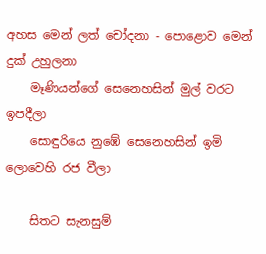අහස මෙන් ලත් චෝදනා - පොළොව මෙන් දුක් උහුලනා
    මෑණියන්ගේ සෙනෙහසින් මුල් වරට ඉපදීලා
    සොඳුරියෙ නුඹේ සෙනෙහසින් ඉමි ලොවෙහි රජ වීලා

    සිතට සැනසුම්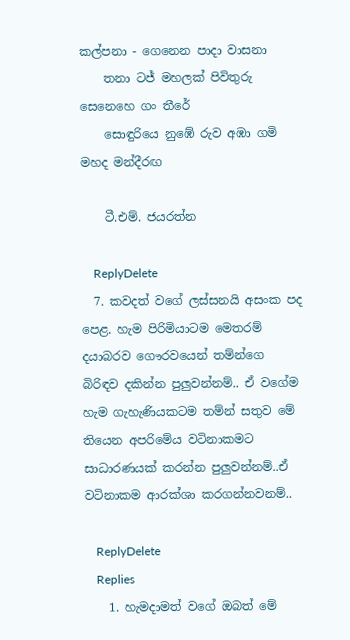කල්පනා - ගෙනෙන පාදා වාසනා
    තනා ටජ් මහලක් පිවිතුරු සෙනෙහෙ ගං තීරේ
    සොඳුරියෙ නුඹේ රුව අඹා ගමි මහද මන්දීරඟ

    ටී.එම්. ජයරත්න

    ReplyDelete
  7. කවදත් වගේ ලස්සනයි අසංක පද පෙළ. හැම පිරිමියාටම මෙතරම් දයාබරව ගෞරවයෙන් තම්න්ගෙ බිරිඳව දකින්න පුලුවන්නම්.. ඒ වගේම හැම ගැහැණියකටම තම්න් සතුව මේ තියෙන අපරිමේය වටිනාකමට සාධාරණයක් කරන්න පුලුවන්නම්..ඒ වටිනාකම ආරක්ශා කරගන්නවනම්..

    ReplyDelete
    Replies
    1. හැමදාමත් වගේ ඔබත් මේ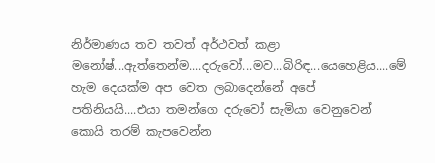නිර්මාණය තව තවත් අර්ථවත් කළා මනෝෂ්...ඇත්තෙන්ම....දරුවෝ...මව...බිරිඳ...යෙහෙළිය....මේ හැම දෙයක්ම අප වෙත ලබාදෙන්නේ අපේ පතිනියයි....එයා තමන්ගෙ දරුවෝ සැමියා වෙනුවෙන් කොයි තරම් කැපවෙන්න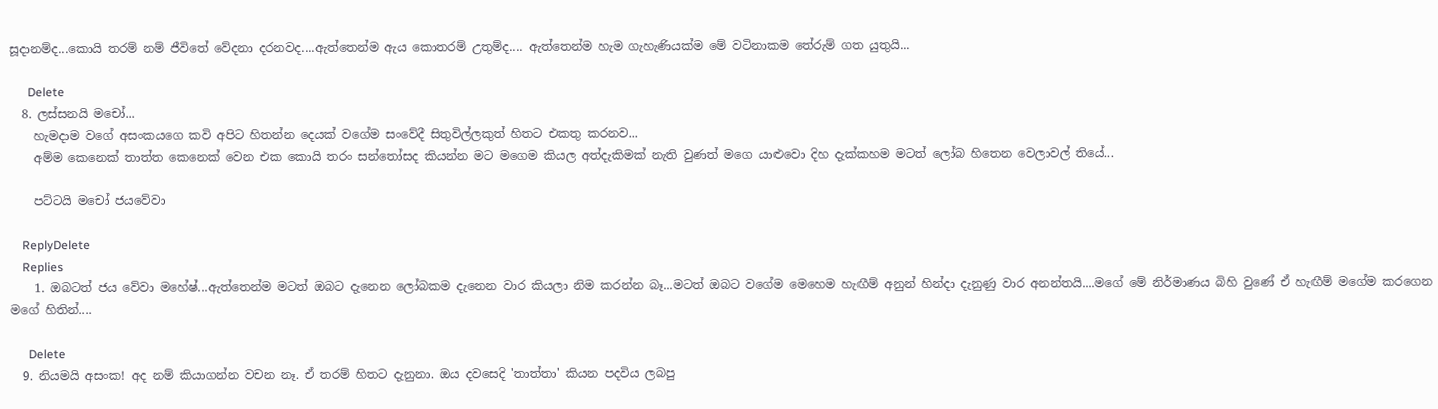සූදානම්ද...කොයි තරම් නම් ජීවිතේ වේදනා දරනවද....ඇත්තෙන්ම ඇය කොතරම් උතුම්ද.... ඇත්තෙන්ම හැම ගැහැණියක්ම මේ වටිනාකම තේරුම් ගත යුතුයි...

      Delete
  8. ලස්සනයි මචෝ...
    හැමදාම වගේ අසංකයගෙ කවි අපිට හිතන්න දෙයක් වගේම සංවේදී සිතුවිල්ලකුත් හිතට එකතු කරනව...
    අම්ම කෙනෙක් තාත්ත කෙනෙක් වෙන එක කොයි තරං සන්තෝසද කියන්න මට මගෙම කියල අත්දැකිමක් නැති වුණත් මගෙ යාළුවො දිහ දැක්කහම මටත් ලෝබ හිතෙන වෙලාවල් තියේ...

    පට්ටයි මචෝ ජයවේවා

    ReplyDelete
    Replies
    1. ඔබටත් ජය වේවා මහේෂ්...ඇත්තෙන්ම මටත් ඔබට දැනෙන ලෝබකම දැනෙන වාර කියලා නිම කරන්න බෑ...මටත් ඔබට වගේම මෙහෙම හැඟීම් අනුන් හින්දා දැනුණු වාර අනන්තයි....මගේ මේ නිර්මාණය බිහි වුණේ ඒ හැඟීම් මගේම කරගෙන මගේ හිතින්....

      Delete
  9. නියමයි අසංක! අද නම් කියාගන්න වචන නෑ. ඒ තරම් හිතට දැනුනා. ඔය දවසෙදි 'තාත්තා' කියන පදවිය ලබපු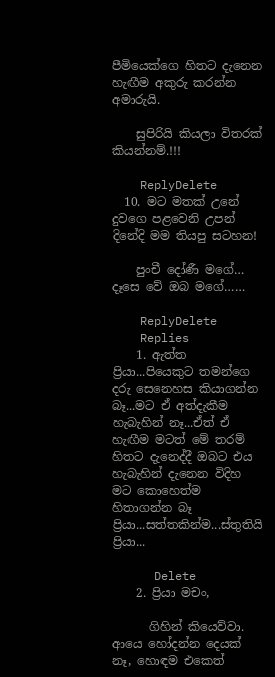පීමියෙක්ගෙ හිතට දැනෙන හැඟීම අකුරු කරන්න අමාරුයි.

    සුපිරියි කියලා විතරක් කියන්නම්.!!!

    ReplyDelete
  10. මට මතක් උනේ දුවගෙ පළවෙනි උපන් දිනේදි මම තියපු සටහන!

    පුංචී දෝණී මගේ… දෑසෙ වේ ඔබ මගේ……

    ReplyDelete
    Replies
    1. ඇත්ත ප්‍රියා...පියෙකුට තමන්ගෙ දරු සෙනෙහස කියාගන්න බෑ...මට ඒ අත්දැකීම හැබැහින් නෑ...ඒත් ඒ හැඟීම මටත් මේ තරම් හිතට දැනෙද්දී ඔබට එය හැබැහින් දැනෙන විදිහ මට කොහෙත්ම හිතාගන්න බෑ ප්‍රියා...සත්තකින්ම...ස්තුතියි ප්‍රියා...

      Delete
    2. ප්‍රියා මචං,

      ගිහින් කියෙව්වා. ආයෙ හෝදන්න දෙයක් නෑ, හොඳම එකෙත්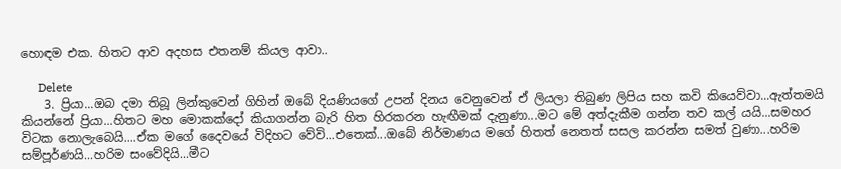හොඳම එක. හිතට ආව අදහස එතනම් කියල ආවා..

      Delete
    3. ප්‍රියා...ඔබ දමා තිබූ ලින්කුවෙන් ගිහින් ඔබේ දියණියගේ උපන් දිනය වෙනුවෙන් ඒ ලියලා තිබුණ ලිපිය සහ කවි කියෙව්වා...ඇත්තමයි කියන්නේ ප්‍රියා...හිතට මහ මොකක්දෝ කියාගන්න බැරි හිත හිරකරන හැඟීමක් දැනුණා...මට මේ අත්දැකීම ගන්න තව කල් යයි...සමහර විටක නොලැබෙයි....ඒක මගේ දෛවයේ විදිහට වේවි...එතෙක්...ඔබේ නිර්මාණය මගේ හිතත් නෙතත් සසල කරන්න සමත් වුණා...හරිම සම්පූර්ණයි...හරිම සංවේදියි...මීට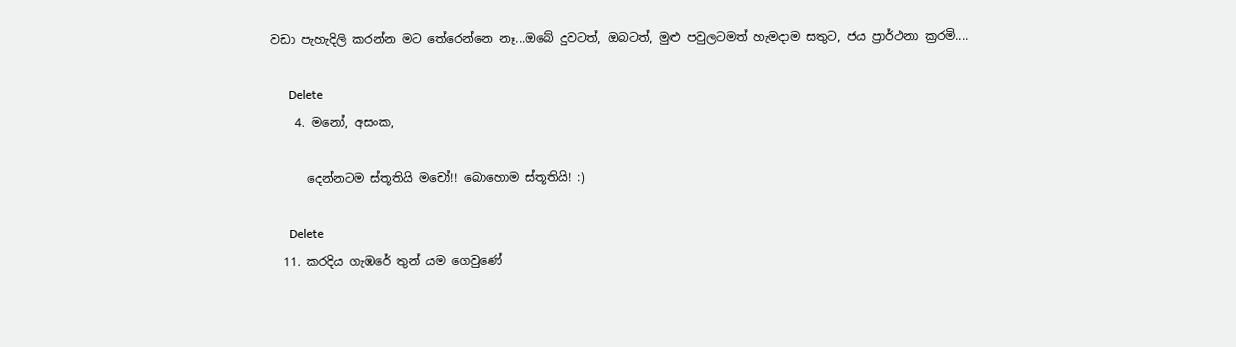වඩා පැහැදිලි කරන්න මට තේරෙන්නෙ නෑ...ඔබේ දුවටත්, ඔබටත්, මුළු පවුලටමත් හැමදාම සතුට, ජය ප්‍රාර්ථනා ක්‍රරමි....

      Delete
    4. මනෝ, අසංක,

      දෙන්නටම ස්තූතියි මචෝ!! බොහොම ස්තූතියි! :)

      Delete
  11. කරදිය ගැඹරේ තුන් යම ගෙවුණේ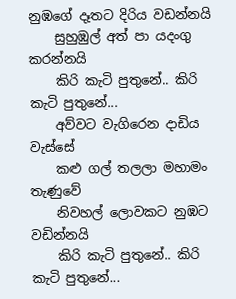නුඹගේ දෑතට දිරිය වඩන්නයි
    සුහුඹුල් අත් පා යදංගු කරන්නයි
    කිරි කැටි පුතුනේ.. කිරි කැටි පුතුනේ...
    අව්වට වැගිරෙන දාඩිය වැස්සේ
    කළු ගල් තලලා මහාමං තැණුවේ
    නිවහල් ලොවකට නුඹට වඩින්නයි
    කිරි කැටි පුතුනේ.. කිරි කැටි පුතුනේ...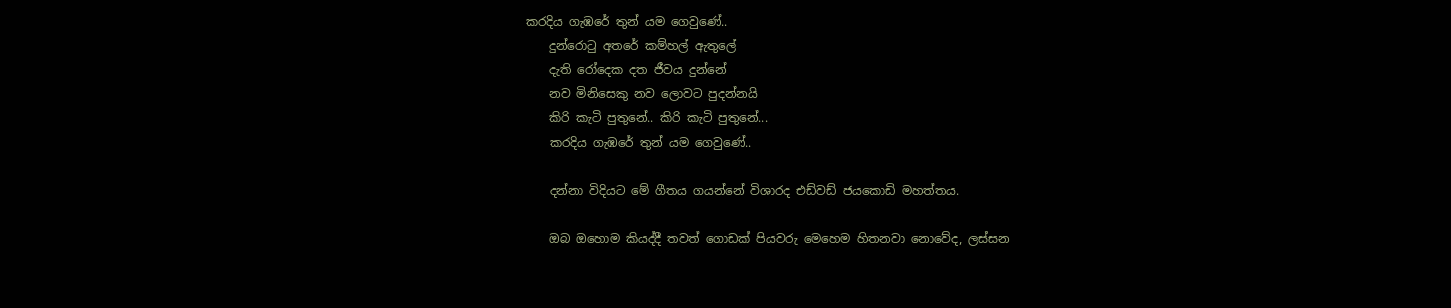කරදිය ගැඹරේ තුන් යම ගෙවුණේ..
    දුන්රොටු අතරේ කම්හල් ඇතුලේ
    දැති රෝදෙක දත ජීවය දුන්නේ
    නව මිනිසෙකු නව ලොවට පුදන්නයි
    කිරි කැටි පුතුනේ.. කිරි කැටි පුතුනේ...
    කරදිය ගැඹරේ තුන් යම ගෙවුණේ..

    දන්නා විදියට මේ ගීතය ගයන්නේ විශාරද එඩ්වඩ් ජයකොඩි මහත්තය.

    ඔබ ඔහොම කියද්දී තවත් ගොඩක් පියවරු මෙහෙම හිතනවා නොවේද, ලස්සන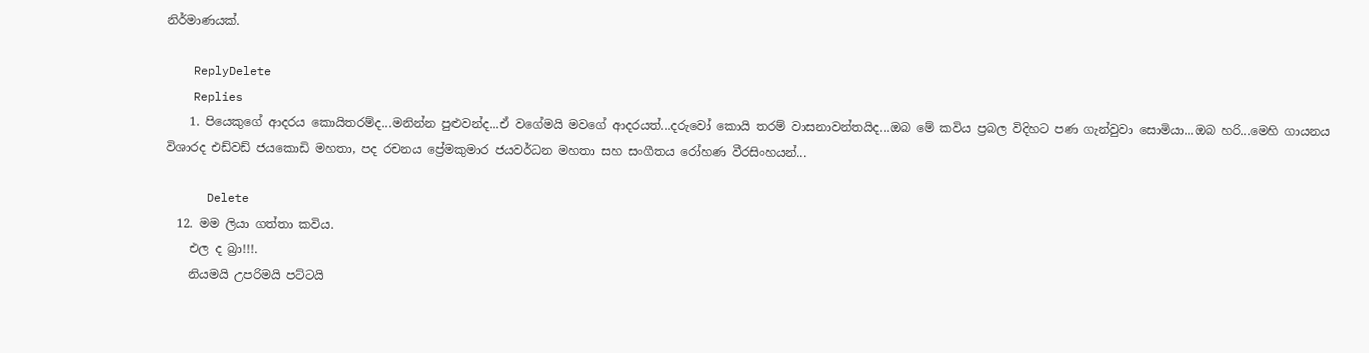නිර්මාණයක්.

    ReplyDelete
    Replies
    1. පියෙකුගේ ආදරය කොයිතරම්ද...මනින්න පුළුවන්ද...ඒ වගේමයි මවගේ ආදරයත්...දරුවෝ කොයි තරම් වාසනාවන්තයිද...ඔබ මේ කවිය ප්‍රබල විදිහට පණ ගැන්වුවා සොමියා...ඔබ හරි...මෙහි ගායනය විශාරද එඩ්වඩ් ජයකොඩි මහතා, පද රචනය ප්‍රේමකුමාර ජයවර්ධන මහතා සහ සංගීතය රෝහණ වීරසිංහයන්...

      Delete
  12. මම ලියා ගත්තා කවිය.
    එල ද බ්‍රා!!!.
    නියමයි උපරිමයි පට්ටයි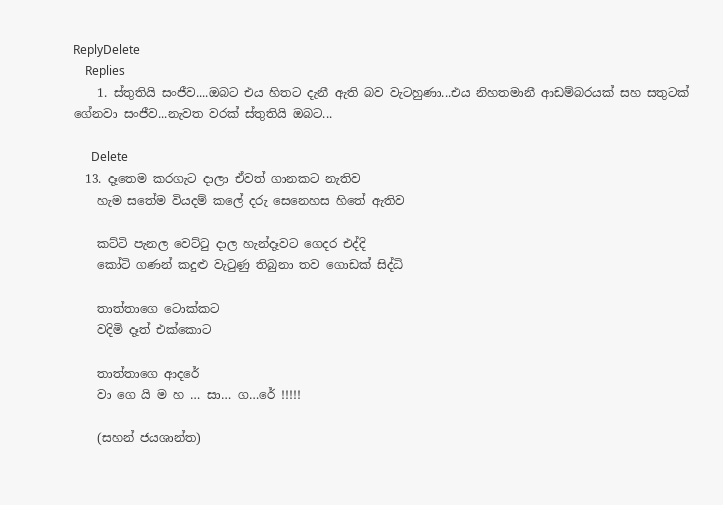ReplyDelete
    Replies
    1. ස්තුතියි සංජීව....ඔබට එය හිතට දැනී ඇති බව වැටහුණා...එය නිහතමානී ආඩම්බරයක් සහ සතුටක් ගේනවා සංජීව...නැවත වරක් ස්තුතියි ඔබට...

      Delete
  13. දෑතෙම කරගැට දාලා ඒවත් ගානකට නැතිව
    හැම සතේම වියදම් කලේ දරු සෙනෙහස හිතේ ඇතිව

    කට්ටි පැනල වෙට්ටු දාල හැන්දෑවට ගෙදර එද්දි
    කෝටි ගණන් කදුළු වැටුණු තිබුනා තව ගොඩක් සිද්ධි

    තාත්තාගෙ ටොක්කට
    වදිමි දෑත් එක්කොට

    තාත්තාගෙ ආදරේ
    වා ගෙ යි ම හ … සා… ග…රේ !!!!!

    (සහන් ජයශාන්ත)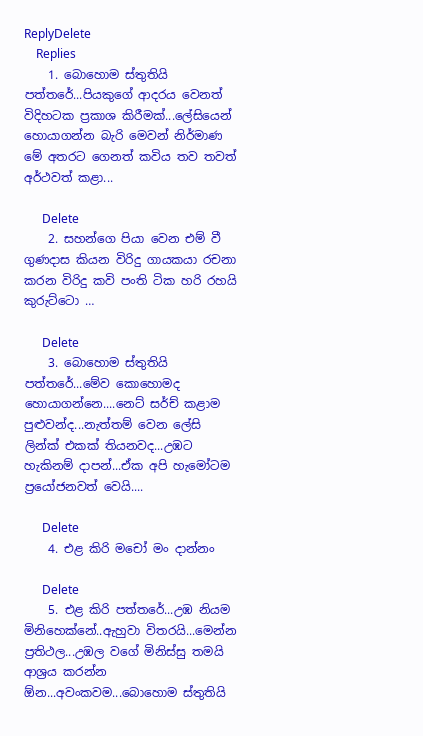ReplyDelete
    Replies
    1. බොහොම ස්තුතියි පත්තරේ...පියකුගේ ආදරය වෙනත් විදිහටක ප්‍රකාශ කිරීමක්...ලේසියෙන් හොයාගන්න බැරි මෙවන් නිර්මාණ මේ අතරට ගෙනත් කවිය තව තවත් අර්ථවත් කළා...

      Delete
    2. සහන්ගෙ පියා වෙන එම් වී ගුණදාස කියන විරිදු ගායකයා රචනා කරන විරිදු කවි පංති ටික හරි රහයි කුරුට්ටො …

      Delete
    3. බොහොම ස්තුතියි පත්තරේ...මේව කොහොමද හොයාගන්නෙ....නෙට් සර්ච් කළාම පුළුවන්ද...නැත්තම් වෙන ලේසි ලින්ක් එකක් තියනවද...උඹට හැකිනම් දාපන්...ඒක අපි හැමෝටම ප්‍රයෝජනවත් වෙයි....

      Delete
    4. එළ කිරි මචෝ මං දාන්නං

      Delete
    5. එළ කිරි පත්තරේ...උඹ නියම මිනිහෙක්නේ..ඇහුවා විතරයි...මෙන්න ප්‍රතිථල...උඹල වගේ මිනිස්සු තමයි ආශ්‍රය කරන්න ඕන...අවංකවම...බොහොම ස්තුතියි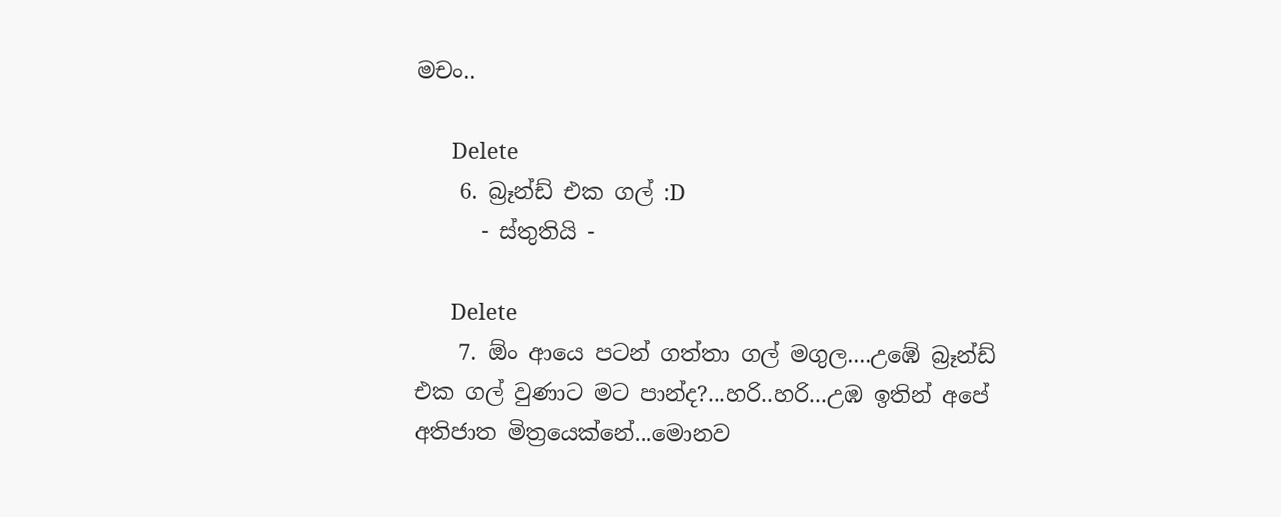මචං..

      Delete
    6. බ්‍රෑන්ඩ් එක ගල් :D
      - ස්තුතියි -

      Delete
    7. ඕං ආයෙ පටන් ගත්තා ගල් මගුල....උඹේ බ්‍රෑන්ඩ් එක ගල් වුණාට මට පාන්ද?...හරි..හරි...උඹ ඉතින් අපේ අතිජාත මිත්‍රයෙක්නේ...මොනව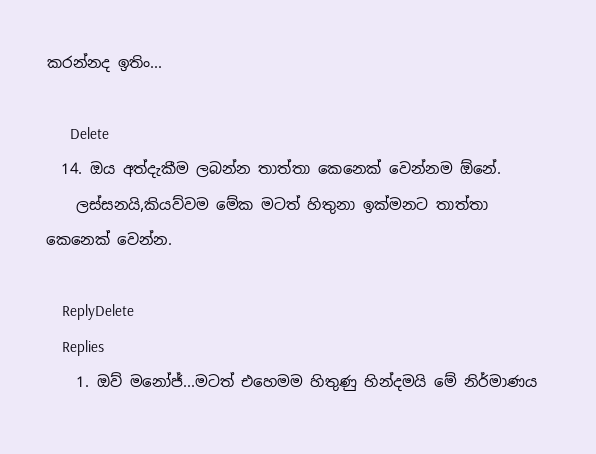කරන්නද ඉතිං...

      Delete
  14. ඔය අත්දැකීම ලබන්න තාත්තා කෙනෙක් වෙන්නම ඕනේ.
    ලස්සනයි,කියව්වම මේක මටත් හිතුනා ඉක්මනට තාත්තා කෙනෙක් වෙන්න.

    ReplyDelete
    Replies
    1. ඔව් මනෝජ්...මටත් එහෙමම හිතුණු හින්දමයි මේ නිර්මාණය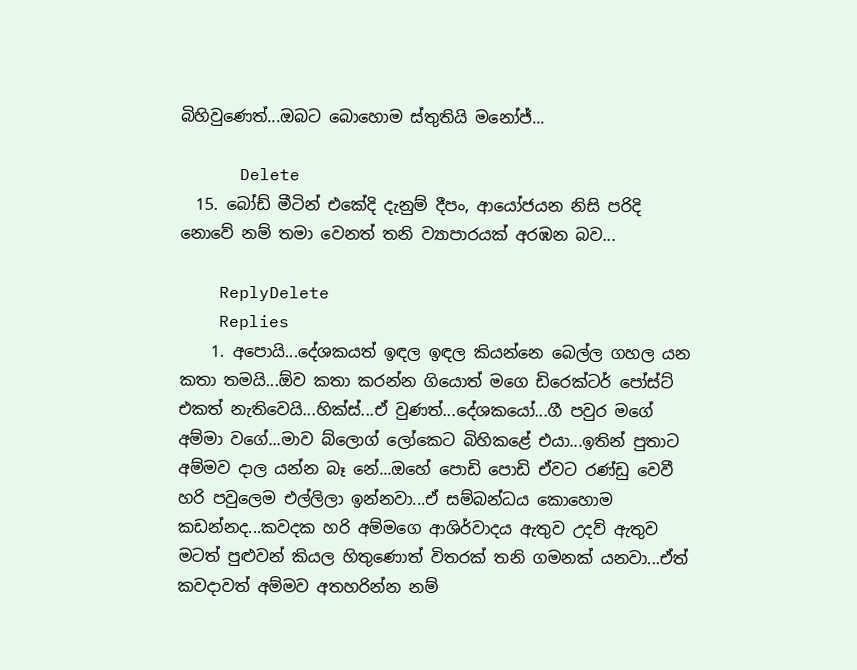බිහිවුණෙත්...ඔබට බොහොම ස්තුතියි මනෝජ්...

      Delete
  15. බෝඩ් මීටින් එකේදි දැනුම් දීපං, ආයෝජයන නිසි පරිදි නොවේ නම් තමා වෙනත් තනි ව්‍යාපාරයක් අරඹන බව...

    ReplyDelete
    Replies
    1. අපොයි...දේශකයත් ඉඳල ඉඳල කියන්නෙ බෙල්ල ගහල යන කතා තමයි...ඕව කතා කරන්න ගියොත් මගෙ ඩිරෙක්ටර් පෝස්ට් එකත් නැතිවෙයි...හික්ස්...ඒ වුණත්...දේශකයෝ...ගී පවුර මගේ අම්මා වගේ...මාව බ්ලොග් ලෝකෙට බිහිකළේ එයා...ඉතින් පුතාට අම්මව දාල යන්න බෑ නේ...ඔහේ පොඩි පොඩි ඒවට රණ්ඩු වෙවී හරි පවුලෙම එල්ලිලා ඉන්නවා...ඒ සම්බන්ධය කොහොම කඩන්නද...කවදක හරි අම්මගෙ ආශිර්වාදය ඇතුව උදව් ඇතුව මටත් පුළුවන් කියල හිතුණොත් විතරක් තනි ගමනක් යනවා...ඒත් කවදාවත් අම්මව අතහරින්න නම්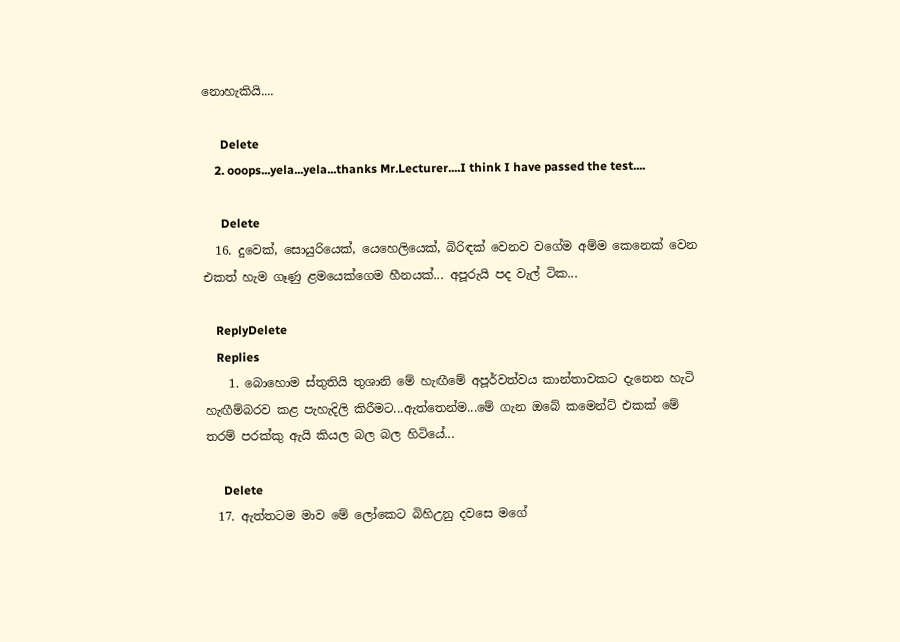නොහැකියි....

      Delete
    2. ooops...yela...yela...thanks Mr.Lecturer....I think I have passed the test....

      Delete
  16. දුවෙක්, සොයුරියෙක්, යෙහෙලියෙක්, බිරිඳක් වෙනව වගේම අම්ම කෙනෙක් වෙන එකත් හැම ගෑණු ළමයෙක්ගෙම හීනයක්... අපූරුයි පද වැල් ටික...

    ReplyDelete
    Replies
    1. බොහොම ස්තුතියි තුශානි මේ හැඟීමේ අපූර්වත්වය කාන්තාවකට දැනෙන හැටි හැඟීම්බරව කළ පැහැදිලි කිරීමට...ඇත්තෙන්ම...මේ ගැන ඔබේ කමෙන්ට් එකක් මේ තරම් පරක්කු ඇයි කියල බල බල හිටියේ...

      Delete
  17. ඇත්තටම මාව මේ ලෝකෙට බිහිඋනු දවසෙ මගේ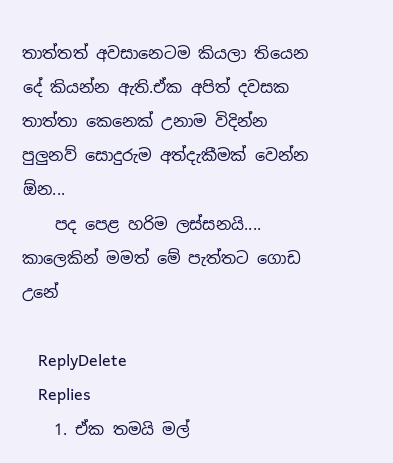තාත්තත් අවසානෙටම කියලා තියෙන දේ කියන්න ඇති.ඒක අපිත් දවසක තාත්තා කෙනෙක් උනාම විදින්න පුලුනව් සොදුරුම අත්දැකීමක් වෙන්න ඕන...
    පද පෙළ හරිම ලස්සනයි.... කාලෙකින් මමත් මේ පැත්තට ගොඩ උනේ

    ReplyDelete
    Replies
    1. ඒක තමයි මල්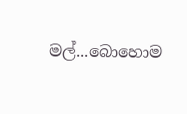මල්...බොහොම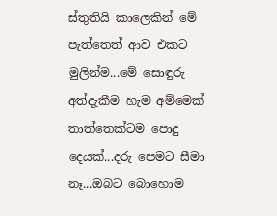ස්තුතියි කාලෙකින් මේ පැත්තෙත් ආව එකට මුලින්ම...මේ සොඳුරු අත්දැකීම හැම අම්මෙක් තාත්තෙක්ටම පොදු දෙයක්...දරු පෙමට සීමා නෑ...ඔබට බොහොම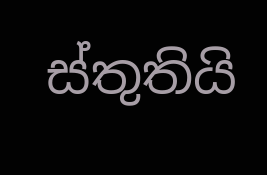ස්තුතියි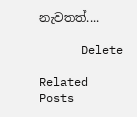නැවතත්....

      Delete

Related Posts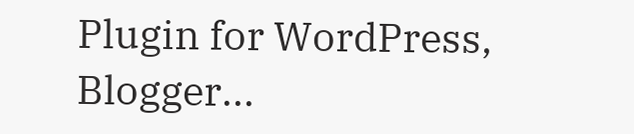Plugin for WordPress, Blogger...